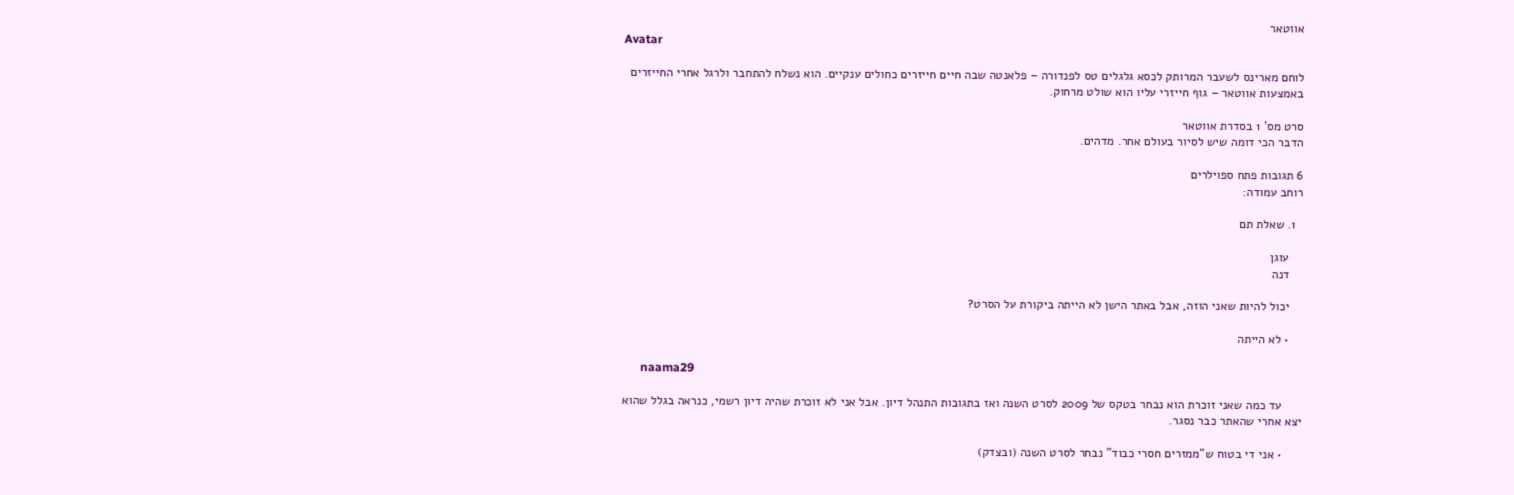אווטאר
Avatar

לוחם מארינס לשעבר המרותק לכסא גלגלים טס לפנדורה – פלאנטה שבה חיים חייזרים כחולים ענקיים. הוא נשלח להתחבר ולרגל אחרי החייזרים באמצעות אווטאר – גוף חייזרי עליו הוא שולט מרחוק.

סרט מס' 1 בסדרת אווטאר
הדבר הכי דומה שיש לסיור בעולם אחר. מדהים.

6 תגובות פתח ספוילרים
רוחב עמודה:

  1. שאלת תם

    עוגן
    דנה

    יכול להיות שאני הוזה, אבל באתר הישן לא הייתה ביקורת על הסרט?

    • לא הייתה

      naama29

      עד כמה שאני זוכרת הוא נבחר בטקס של 2009 לסרט השנה ואז בתגובות התנהל דיון. אבל אני לא זוכרת שהיה דיון רשמי, כנראה בגלל שהוא יצא אחרי שהאתר כבר נסגר.

      • אני די בטוח ש"ממזרים חסרי כבוד" נבחר לסרט השנה (ובצדק)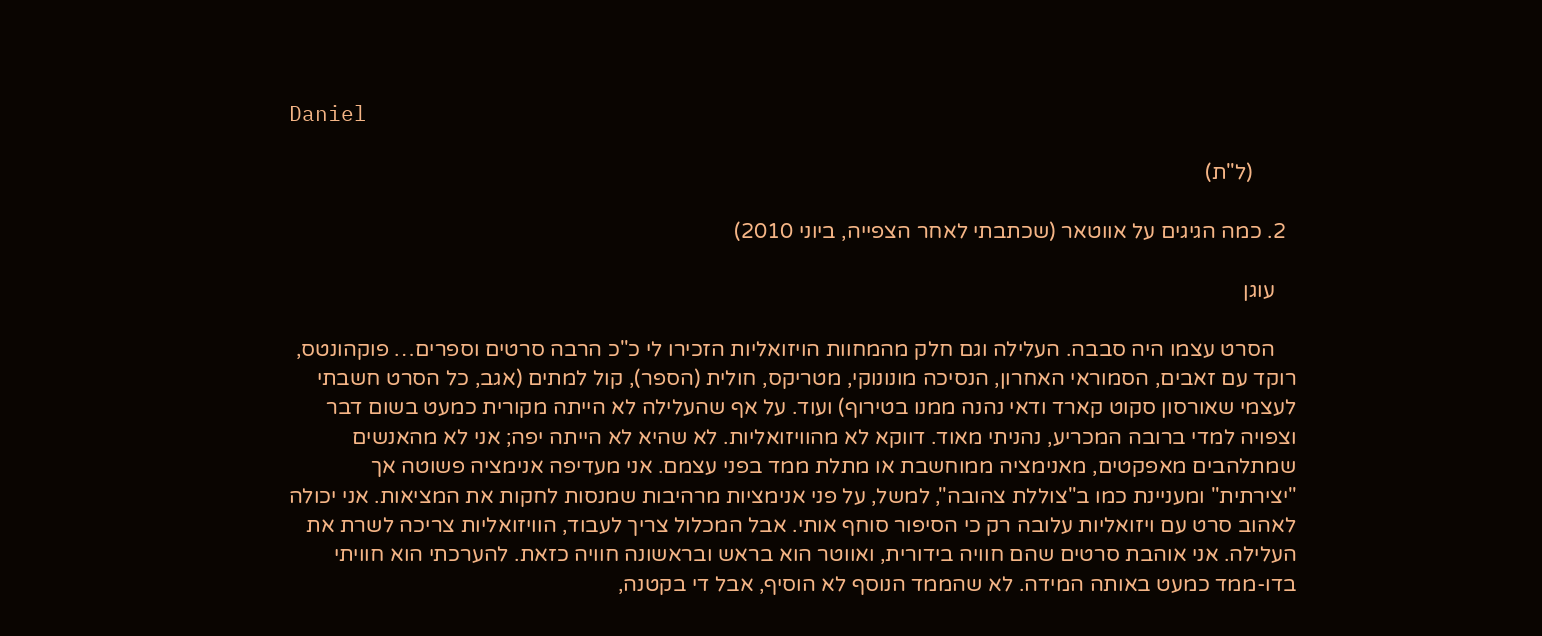Daniel

        (ל"ת)

  2. כמה הגיגים על אווטאר (שכתבתי לאחר הצפייה, ביוני 2010)

    עוגן

    הסרט עצמו היה סבבה. העלילה וגם חלק מהמחוות הויזואליות הזכירו לי כ"כ הרבה סרטים וספרים… פוקהונטס, רוקד עם זאבים, הסמוראי האחרון, הנסיכה מונונוקי, מטריקס, חולית (הספר), קול למתים (אגב, כל הסרט חשבתי לעצמי שאורסון סקוט קארד ודאי נהנה ממנו בטירוף) ועוד. על אף שהעלילה לא הייתה מקורית כמעט בשום דבר וצפויה למדי ברובה המכריע, נהניתי מאוד. דווקא לא מהוויזואליות. לא שהיא לא הייתה יפה; אני לא מהאנשים שמתלהבים מאפקטים, מאנימציה ממוחשבת או מתלת ממד בפני עצמם. אני מעדיפה אנימציה פשוטה אך "יצירתית" ומעניינת כמו ב"צוללת צהובה", למשל, על פני אנימציות מרהיבות שמנסות לחקות את המציאות. אני יכולה לאהוב סרט עם ויזואליות עלובה רק כי הסיפור סוחף אותי. אבל המכלול צריך לעבוד, הוויזואליות צריכה לשרת את העלילה. אני אוהבת סרטים שהם חוויה בידורית, ואווטר הוא בראש ובראשונה חוויה כזאת. להערכתי הוא חוויתי בדו-ממד כמעט באותה המידה. לא שהממד הנוסף לא הוסיף, אבל די בקטנה,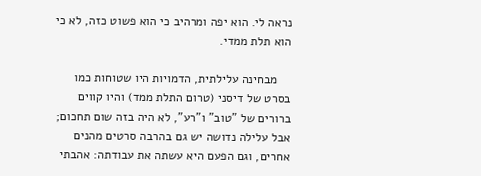נראה לי. הוא יפה ומרהיב כי הוא פשוט כזה, לא כי הוא תלת ממדי.

    מבחינה עלילתית, הדמויות היו שטוחות כמו בסרט של דיסני (טרום התלת ממד) והיו קווים ברורים של "טוב" ו"רע", לא היה בזה שום תחכום; אבל עלילה נדושה יש גם בהרבה סרטים מהנים אחרים, וגם הפעם היא עשתה את עבודתה: אהבתי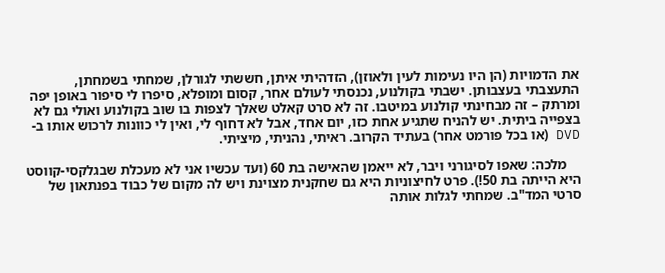את הדמויות (הן היו נעימות לעין ולאוזן), הזדהיתי איתן, חששתי לגורלן, שמחתי בשמחתן, התעצבתי בעצבותן. ישבתי בקולנוע, נכנסתי לעולם אחר, קסום ומופלא, סיפרו לי סיפור באופן יפה ומרתק – זה מבחינתי קולנוע במיטבו. זה לא סרט קאלט שאלך לצפות בו שוב בקולנוע ואולי גם לא בצפייה ביתית. יש להניח שתגיע אחת כזו, יום אחד, אבל לא דחוף לי, ואין לי כוונות לרכוש אותו ב-DVD (או בכל פורמט אחר) בעתיד הקרוב. ראיתי, נהניתי, מיציתי.

    מלכה: שאפו לסיגורני ויבר, לא ייאמן שהאישה בת 60 (ועד עכשיו אני לא מעכלת שבגלקסי-קווסט היא הייתה בת 50!). פרט לחיצוניות היא גם שחקנית מצוינת ויש לה מקום של כבוד בפנתאון של סרטי המד"ב. שמחתי לגלות אותה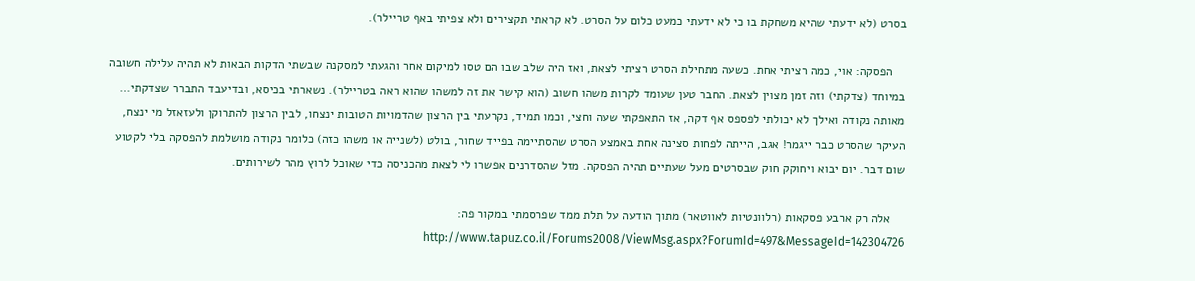בסרט (לא ידעתי שהיא משחקת בו כי לא ידעתי כמעט כלום על הסרט. לא קראתי תקצירים ולא צפיתי באף טריילר).

    הפסקה: אוי, כמה רציתי אחת. כשעה מתחילת הסרט רציתי לצאת, ואז היה שלב שבו הם טסו למיקום אחר והגעתי למסקנה שבשתי הדקות הבאות לא תהיה עלילה חשובה במיוחד (צדקתי) וזה זמן מצוין לצאת. החבר טען שעומד לקרות משהו חשוב (הוא קישר את זה למשהו שהוא ראה בטריילר). נשארתי בכיסא, ובדיעבד התברר שצדקתי… מאותה נקודה ואילך לא יכולתי לפספס אף דקה, אז התאפקתי שעה וחצי, וכמו תמיד, נקרעתי בין הרצון שהדמויות הטובות ינצחו, לבין הרצון להתרוקן ולעזאזל מי ינצח, העיקר שהסרט כבר ייגמר! אגב, הייתה לפחות סצינה אחת באמצע הסרט שהסתיימה בפייד שחור, בולט (לשנייה או משהו כזה) כלומר נקודה מושלמת להפסקה בלי לקטוע שום דבר. יום יבוא ויחוקק חוק שבסרטים מעל שעתיים תהיה הפסקה. מזל שהסדרנים אפשרו לי לצאת מהכניסה כדי שאוכל לרוץ מהר לשירותים.

    אלה רק ארבע פסקאות (רלוונטיות לאווטאר) מתוך הודעה על תלת ממד שפרסמתי במקור פה: http://www.tapuz.co.il/Forums2008/ViewMsg.aspx?ForumId=497&MessageId=142304726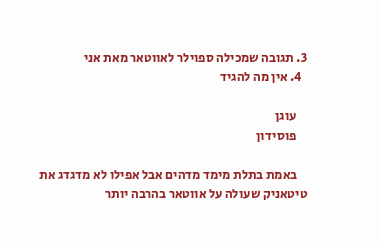3. תגובה שמכילה ספוילר לאווטאר מאת אני
  4. אין מה להגיד

    עוגן
    פוסידון

    באמת בתלת מימד מדהים אבל אפילו לא מדגדג את טיטאניק שעולה על אווטאר בהרבה יותר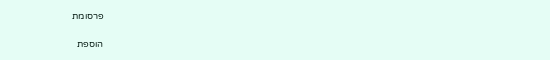פרסומת

הוספת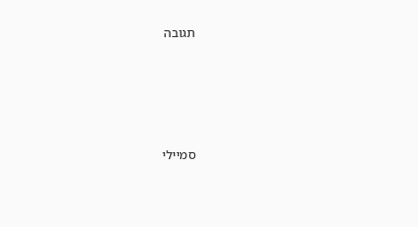תגובה





סמיילי